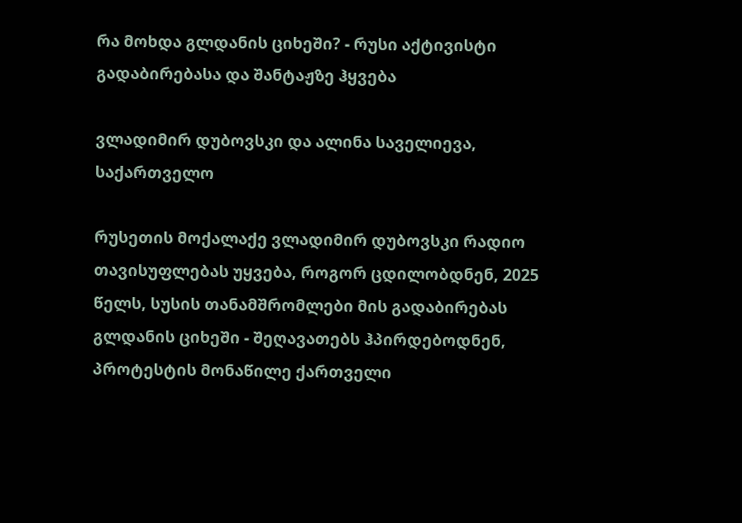რა მოხდა გლდანის ციხეში? - რუსი აქტივისტი გადაბირებასა და შანტაჟზე ჰყვება

ვლადიმირ დუბოვსკი და ალინა საველიევა, საქართველო

რუსეთის მოქალაქე ვლადიმირ დუბოვსკი რადიო თავისუფლებას უყვება, როგორ ცდილობდნენ, 2025 წელს, სუსის თანამშრომლები მის გადაბირებას გლდანის ციხეში - შეღავათებს ჰპირდებოდნენ, პროტესტის მონაწილე ქართველი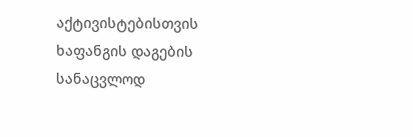აქტივისტებისთვის ხაფანგის დაგების სანაცვლოდ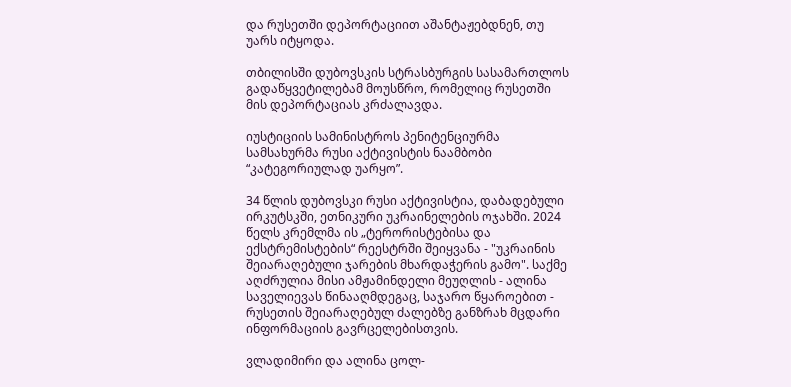და რუსეთში დეპორტაციით აშანტაჟებდნენ, თუ უარს იტყოდა.

თბილისში დუბოვსკის სტრასბურგის სასამართლოს გადაწყვეტილებამ მოუსწრო, რომელიც რუსეთში მის დეპორტაციას კრძალავდა.

იუსტიციის სამინისტროს პენიტენციურმა სამსახურმა რუსი აქტივისტის ნაამბობი “კატეგორიულად უარყო”.

34 წლის დუბოვსკი რუსი აქტივისტია, დაბადებული ირკუტსკში, ეთნიკური უკრაინელების ოჯახში. 2024 წელს კრემლმა ის „ტერორისტებისა და ექსტრემისტების“ რეესტრში შეიყვანა - "უკრაინის შეიარაღებული ჯარების მხარდაჭერის გამო". საქმე აღძრულია მისი ამჟამინდელი მეუღლის - ალინა საველიევას წინააღმდეგაც, საჯარო წყაროებით - რუსეთის შეიარაღებულ ძალებზე განზრახ მცდარი ინფორმაციის გავრცელებისთვის.

ვლადიმირი და ალინა ცოლ-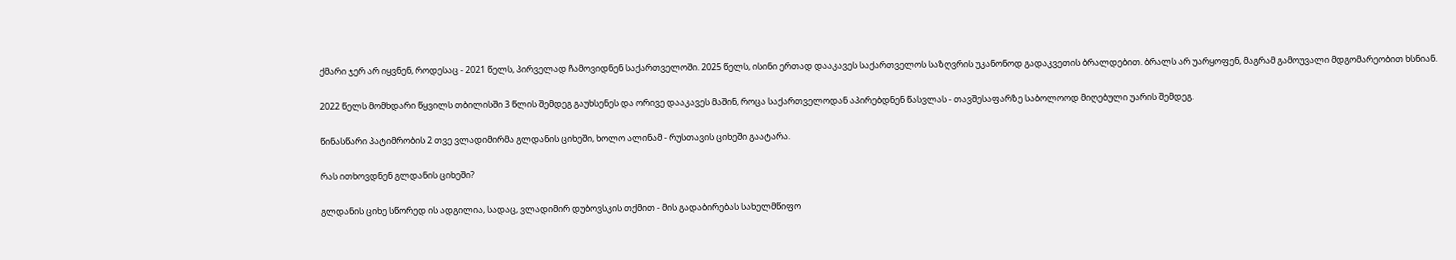ქმარი ჯერ არ იყვნენ, როდესაც - 2021 წელს, პირველად ჩამოვიდნენ საქართველოში. 2025 წელს, ისინი ერთად დააკავეს საქართველოს საზღვრის უკანონოდ გადაკვეთის ბრალდებით. ბრალს არ უარყოფენ, მაგრამ გამოუვალი მდგომარეობით ხსნიან.

2022 წელს მომხდარი წყვილს თბილისში 3 წლის შემდეგ გაუხსენეს და ორივე დააკავეს მაშინ, როცა საქართველოდან აპირებდნენ წასვლას - თავშესაფარზე საბოლოოდ მიღებული უარის შემდეგ.

წინასწარი პატიმრობის 2 თვე ვლადიმირმა გლდანის ციხეში, ხოლო ალინამ - რუსთავის ციხეში გაატარა.

რას ითხოვდნენ გლდანის ციხეში?

გლდანის ციხე სწორედ ის ადგილია, სადაც, ვლადიმირ დუბოვსკის თქმით - მის გადაბირებას სახელმწიფო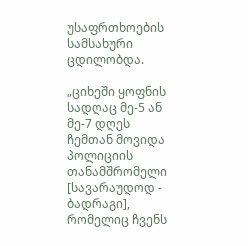უსაფრთხოების სამსახური ცდილობდა.

„ციხეში ყოფნის სადღაც მე-5 ან მე-7 დღეს ჩემთან მოვიდა პოლიციის თანამშრომელი [სავარაუდოდ - ბადრაგი], რომელიც ჩვენს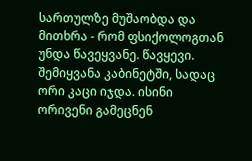სართულზე მუშაობდა და მითხრა - რომ ფსიქოლოგთან უნდა წავეყვანე. წავყევი. შემიყვანა კაბინეტში, სადაც ორი კაცი იჯდა. ისინი ორივენი გამეცნენ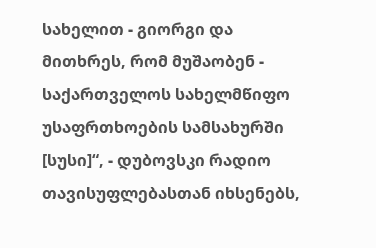სახელით - გიორგი და მითხრეს, რომ მუშაობენ - საქართველოს სახელმწიფო უსაფრთხოების სამსახურში [სუსი]“, - დუბოვსკი რადიო თავისუფლებასთან იხსენებს,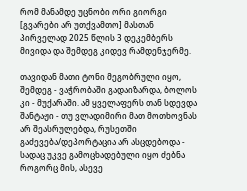რომ მანამდე უცნობი ორი გიორგი [გვარები არ უთქვამთო] მასთან პირველად 2025 წლის 3 დეკემბერს მივიდა და შემდეგ კიდევ რამდენჯერმე.

თავიდან მათი ტონი მეგობრული იყო, შემდეგ - ვაჭრობაში გადაიზარდა, ბოლოს კი - მუქარაში. ამ ყველაფერს თან სდევდა შანტაჟი - თუ ვლადიმირი მათ მოთხოვნას არ შეასრულებდა, რუსეთში გაძევება/დეპორტაცია არ ასცდებოდა - სადაც უკვე გამოცხადებული იყო ძებნა როგორც მის, ასევე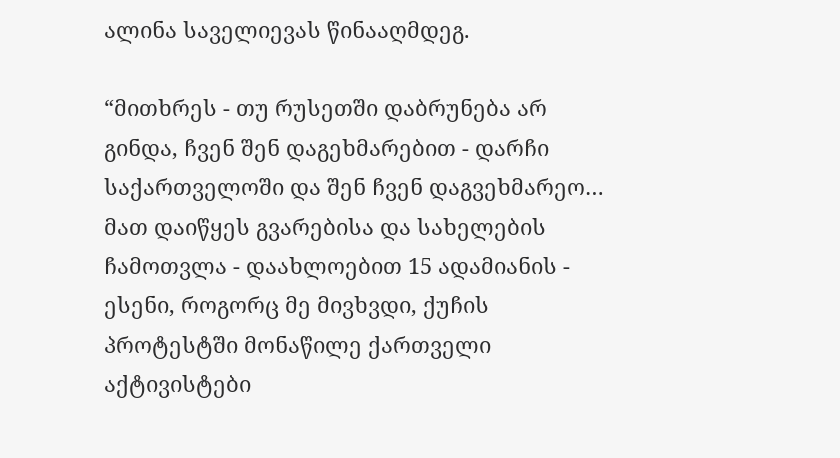ალინა საველიევას წინააღმდეგ.

“მითხრეს - თუ რუსეთში დაბრუნება არ გინდა, ჩვენ შენ დაგეხმარებით - დარჩი საქართველოში და შენ ჩვენ დაგვეხმარეო… მათ დაიწყეს გვარებისა და სახელების ჩამოთვლა - დაახლოებით 15 ადამიანის - ესენი, როგორც მე მივხვდი, ქუჩის პროტესტში მონაწილე ქართველი აქტივისტები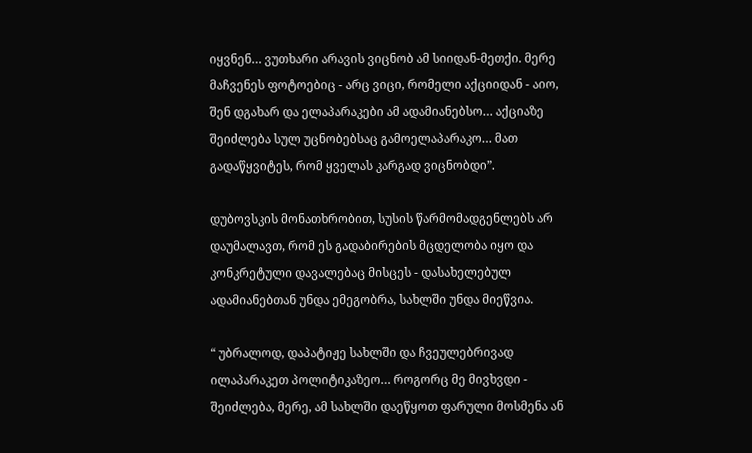იყვნენ… ვუთხარი არავის ვიცნობ ამ სიიდან-მეთქი. მერე მაჩვენეს ფოტოებიც - არც ვიცი, რომელი აქციიდან - აიო, შენ დგახარ და ელაპარაკები ამ ადამიანებსო… აქციაზე შეიძლება სულ უცნობებსაც გამოელაპარაკო… მათ გადაწყვიტეს, რომ ყველას კარგად ვიცნობდი”.

დუბოვსკის მონათხრობით, სუსის წარმომადგენლებს არ დაუმალავთ, რომ ეს გადაბირების მცდელობა იყო და კონკრეტული დავალებაც მისცეს - დასახელებულ ადამიანებთან უნდა ემეგობრა, სახლში უნდა მიეწვია.

“ უბრალოდ, დაპატიჟე სახლში და ჩვეულებრივად ილაპარაკეთ პოლიტიკაზეო… როგორც მე მივხვდი - შეიძლება, მერე, ამ სახლში დაეწყოთ ფარული მოსმენა ან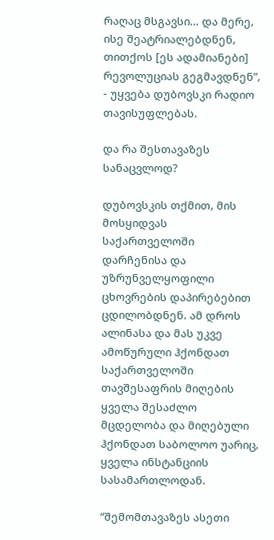რაღაც მსგავსი… და მერე, ისე შეატრიალებდნენ, თითქოს [ეს ადამიანები] რევოლუციას გეგმავდნენ”, - უყვება დუბოვსკი რადიო თავისუფლებას.

და რა შესთავაზეს სანაცვლოდ?

დუბოვსკის თქმით, მის მოსყიდვას საქართველოში დარჩენისა და უზრუნველყოფილი ცხოვრების დაპირებებით ცდილობდნენ. ამ დროს ალინასა და მას უკვე ამოწურული ჰქონდათ საქართველოში თავშესაფრის მიღების ყველა შესაძლო მცდელობა და მიღებული ჰქონდათ საბოლოო უარიც, ყველა ინსტანციის სასამართლოდან.

“შემომთავაზეს ასეთი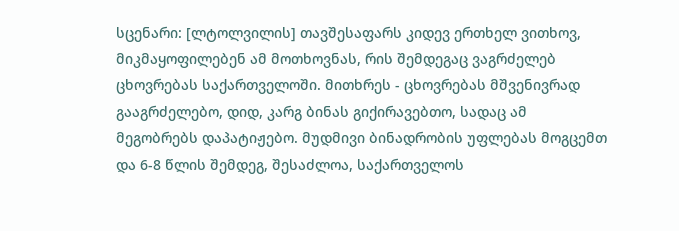სცენარი: [ლტოლვილის] თავშესაფარს კიდევ ერთხელ ვითხოვ, მიკმაყოფილებენ ამ მოთხოვნას, რის შემდეგაც ვაგრძელებ ცხოვრებას საქართველოში. მითხრეს - ცხოვრებას მშვენივრად გააგრძელებო, დიდ, კარგ ბინას გიქირავებთო, სადაც ამ მეგობრებს დაპატიჟებო. მუდმივი ბინადრობის უფლებას მოგცემთ და 6-8 წლის შემდეგ, შესაძლოა, საქართველოს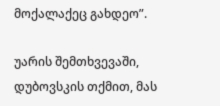მოქალაქეც გახდეო”.

უარის შემთხვევაში, დუბოვსკის თქმით, მას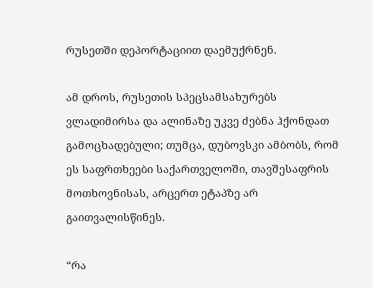რუსეთში დეპორტაციით დაემუქრნენ.

ამ დროს, რუსეთის სპეცსამსახურებს ვლადიმირსა და ალინაზე უკვე ძებნა ჰქონდათ გამოცხადებული; თუმცა, დუბოვსკი ამბობს, რომ ეს საფრთხეები საქართველოში, თავშესაფრის მოთხოვნისას, არცერთ ეტაპზე არ გაითვალისწინეს.

“რა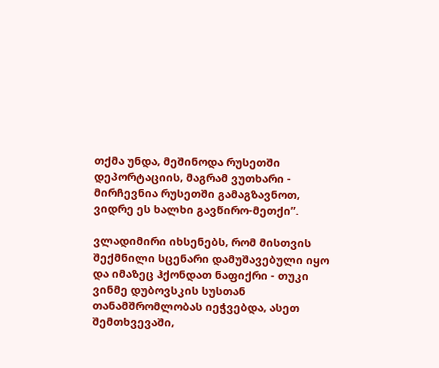თქმა უნდა, მეშინოდა რუსეთში დეპორტაციის, მაგრამ ვუთხარი - მირჩევნია რუსეთში გამაგზავნოთ, ვიდრე ეს ხალხი გავწირო-მეთქი”.

ვლადიმირი იხსენებს, რომ მისთვის შექმნილი სცენარი დამუშავებული იყო და იმაზეც ჰქონდათ ნაფიქრი - თუკი ვინმე დუბოვსკის სუსთან თანამშრომლობას იეჭვებდა, ასეთ შემთხვევაში,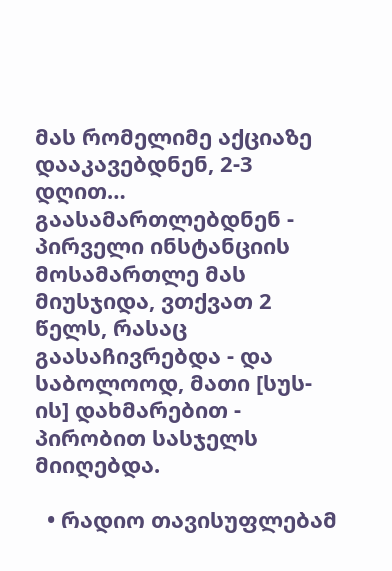მას რომელიმე აქციაზე დააკავებდნენ, 2-3 დღით… გაასამართლებდნენ - პირველი ინსტანციის მოსამართლე მას მიუსჯიდა, ვთქვათ 2 წელს, რასაც გაასაჩივრებდა - და საბოლოოდ, მათი [სუს-ის] დახმარებით - პირობით სასჯელს მიიღებდა.

  • რადიო თავისუფლებამ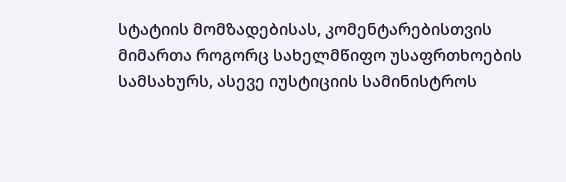სტატიის მომზადებისას, კომენტარებისთვის მიმართა როგორც სახელმწიფო უსაფრთხოების სამსახურს, ასევე იუსტიციის სამინისტროს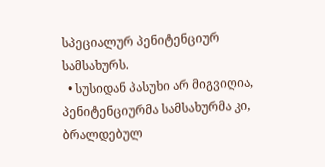სპეციალურ პენიტენციურ სამსახურს.
  • სუსიდან პასუხი არ მიგვიღია, პენიტენციურმა სამსახურმა კი, ბრალდებულ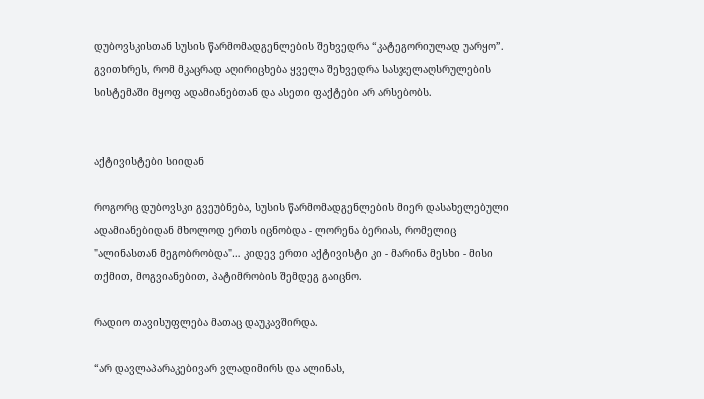დუბოვსკისთან სუსის წარმომადგენლების შეხვედრა “კატეგორიულად უარყო”. გვითხრეს, რომ მკაცრად აღირიცხება ყველა შეხვედრა სასჯელაღსრულების სისტემაში მყოფ ადამიანებთან და ასეთი ფაქტები არ არსებობს.


აქტივისტები სიიდან

როგორც დუბოვსკი გვეუბნება, სუსის წარმომადგენლების მიერ დასახელებული ადამიანებიდან მხოლოდ ერთს იცნობდა - ლორენა ბერიას, რომელიც "ალინასთან მეგობრობდა"… კიდევ ერთი აქტივისტი კი - მარინა მესხი - მისი თქმით, მოგვიანებით, პატიმრობის შემდეგ გაიცნო.

რადიო თავისუფლება მათაც დაუკავშირდა.

“არ დავლაპარაკებივარ ვლადიმირს და ალინას,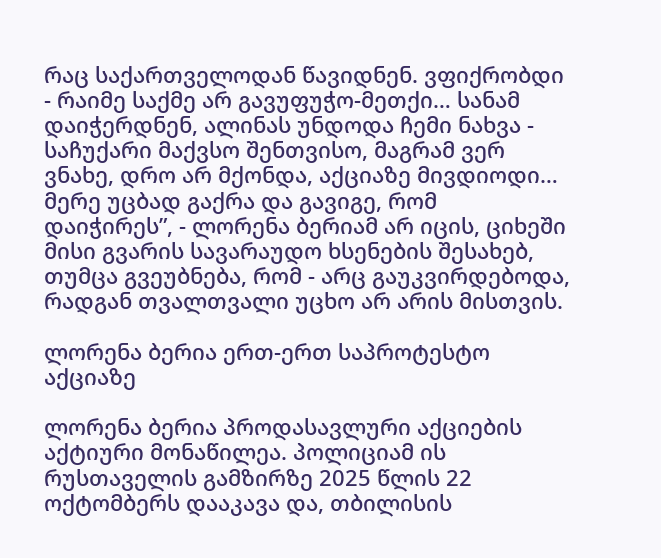რაც საქართველოდან წავიდნენ. ვფიქრობდი - რაიმე საქმე არ გავუფუჭო-მეთქი… სანამ დაიჭერდნენ, ალინას უნდოდა ჩემი ნახვა - საჩუქარი მაქვსო შენთვისო, მაგრამ ვერ ვნახე, დრო არ მქონდა, აქციაზე მივდიოდი… მერე უცბად გაქრა და გავიგე, რომ დაიჭირეს”, - ლორენა ბერიამ არ იცის, ციხეში მისი გვარის სავარაუდო ხსენების შესახებ, თუმცა გვეუბნება, რომ - არც გაუკვირდებოდა, რადგან თვალთვალი უცხო არ არის მისთვის.

ლორენა ბერია ერთ-ერთ საპროტესტო აქციაზე

ლორენა ბერია პროდასავლური აქციების აქტიური მონაწილეა. პოლიციამ ის რუსთაველის გამზირზე 2025 წლის 22 ოქტომბერს დააკავა და, თბილისის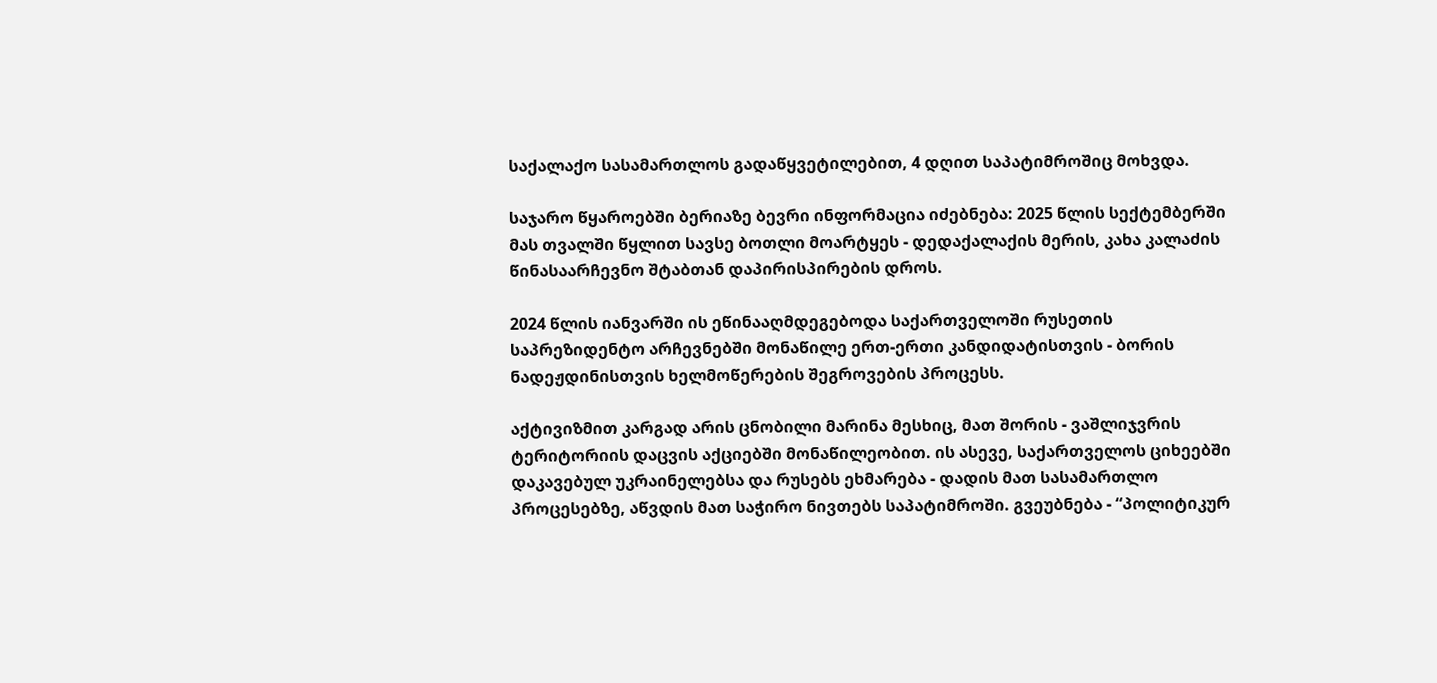საქალაქო სასამართლოს გადაწყვეტილებით, 4 დღით საპატიმროშიც მოხვდა.

საჯარო წყაროებში ბერიაზე ბევრი ინფორმაცია იძებნება: 2025 წლის სექტემბერში მას თვალში წყლით სავსე ბოთლი მოარტყეს - დედაქალაქის მერის, კახა კალაძის წინასაარჩევნო შტაბთან დაპირისპირების დროს.

2024 წლის იანვარში ის ეწინააღმდეგებოდა საქართველოში რუსეთის საპრეზიდენტო არჩევნებში მონაწილე ერთ-ერთი კანდიდატისთვის - ბორის ნადეჟდინისთვის ხელმოწერების შეგროვების პროცესს.

აქტივიზმით კარგად არის ცნობილი მარინა მესხიც, მათ შორის - ვაშლიჯვრის ტერიტორიის დაცვის აქციებში მონაწილეობით. ის ასევე, საქართველოს ციხეებში დაკავებულ უკრაინელებსა და რუსებს ეხმარება - დადის მათ სასამართლო პროცესებზე, აწვდის მათ საჭირო ნივთებს საპატიმროში. გვეუბნება - “პოლიტიკურ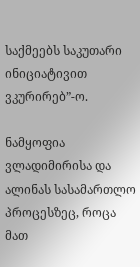საქმეებს საკუთარი ინიციატივით ვკურირებ”-ო.

ნამყოფია ვლადიმირისა და ალინას სასამართლო პროცესზეც, როცა მათ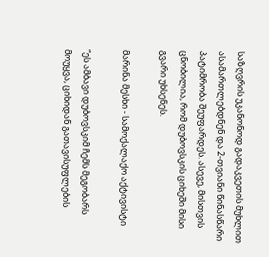საზღვრის უკანონოდ გადაკვეთის მუხლით ასამართლებდნენ და 2-თვიანი წინასწარი პატიმრობა შეუფარდეს. ასევე, მისთვის ცნობილია, რომ დუბოვსკის ციხეში მისი გვარი უხსენეს.

მარინა მესხი - სამოქალაქო აქტივისტი

“ეს ამბავი დუბოვსკიმ ჩემს მეგობარს მოუყვა, ციხიდან გათავისუფლების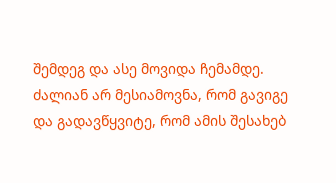შემდეგ და ასე მოვიდა ჩემამდე. ძალიან არ მესიამოვნა, რომ გავიგე და გადავწყვიტე, რომ ამის შესახებ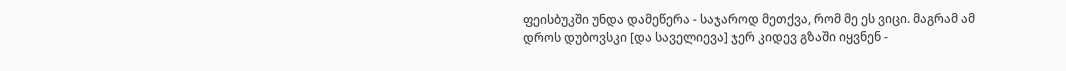ფეისბუკში უნდა დამეწერა - საჯაროდ მეთქვა, რომ მე ეს ვიცი. მაგრამ ამ დროს დუბოვსკი [და საველიევა] ჯერ კიდევ გზაში იყვნენ -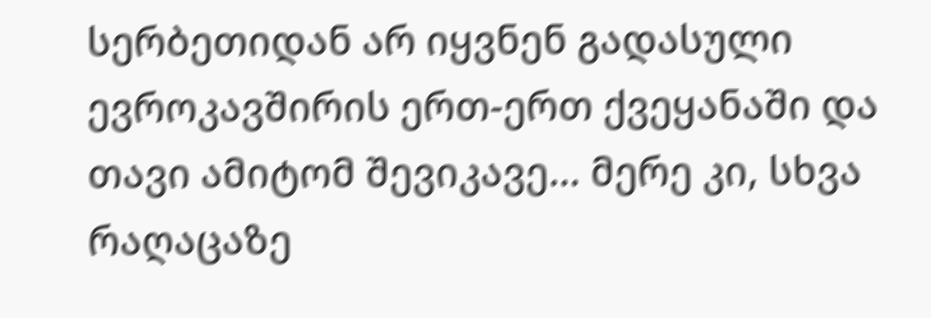სერბეთიდან არ იყვნენ გადასული ევროკავშირის ერთ-ერთ ქვეყანაში და თავი ამიტომ შევიკავე… მერე კი, სხვა რაღაცაზე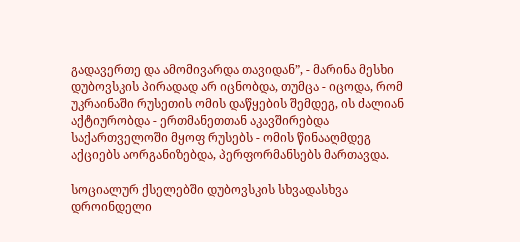გადავერთე და ამომივარდა თავიდან”, - მარინა მესხი დუბოვსკის პირადად არ იცნობდა, თუმცა - იცოდა, რომ უკრაინაში რუსეთის ომის დაწყების შემდეგ, ის ძალიან აქტიურობდა - ერთმანეთთან აკავშირებდა საქართველოში მყოფ რუსებს - ომის წინააღმდეგ აქციებს აორგანიზებდა, პერფორმანსებს მართავდა.

სოციალურ ქსელებში დუბოვსკის სხვადასხვა დროინდელი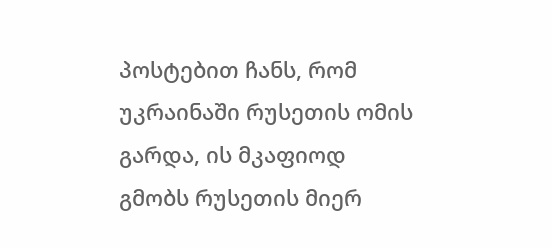პოსტებით ჩანს, რომ უკრაინაში რუსეთის ომის გარდა, ის მკაფიოდ გმობს რუსეთის მიერ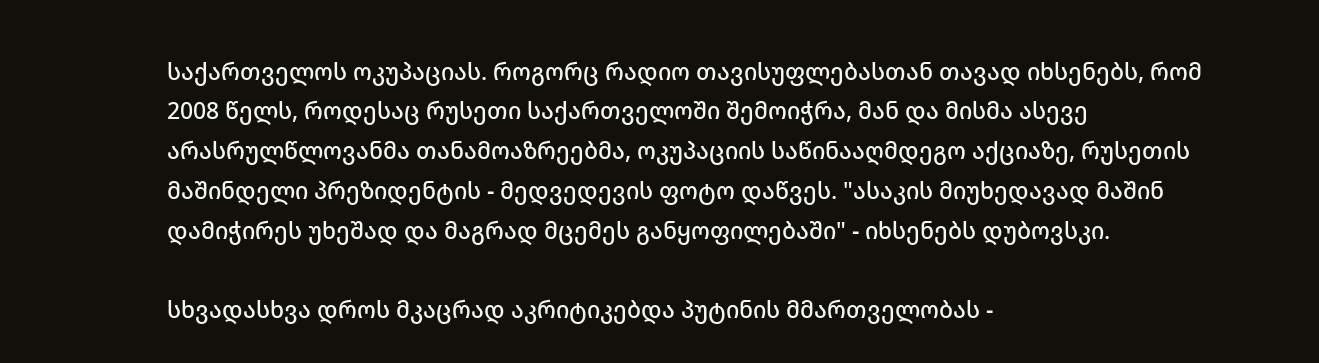საქართველოს ოკუპაციას. როგორც რადიო თავისუფლებასთან თავად იხსენებს, რომ 2008 წელს, როდესაც რუსეთი საქართველოში შემოიჭრა, მან და მისმა ასევე არასრულწლოვანმა თანამოაზრეებმა, ოკუპაციის საწინააღმდეგო აქციაზე, რუსეთის მაშინდელი პრეზიდენტის - მედვედევის ფოტო დაწვეს. "ასაკის მიუხედავად მაშინ დამიჭირეს უხეშად და მაგრად მცემეს განყოფილებაში" - იხსენებს დუბოვსკი.

სხვადასხვა დროს მკაცრად აკრიტიკებდა პუტინის მმართველობას -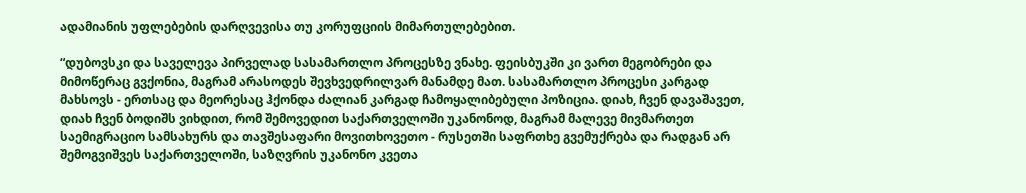ადამიანის უფლებების დარღვევისა თუ კორუფციის მიმართულებებით.

“დუბოვსკი და საველევა პირველად სასამართლო პროცესზე ვნახე. ფეისბუკში კი ვართ მეგობრები და მიმოწერაც გვქონია, მაგრამ არასოდეს შევხვედრილვარ მანამდე მათ. სასამართლო პროცესი კარგად მახსოვს - ერთსაც და მეორესაც ჰქონდა ძალიან კარგად ჩამოყალიბებული პოზიცია. დიახ, ჩვენ დავაშავეთ, დიახ ჩვენ ბოდიშს ვიხდით, რომ შემოვედით საქართველოში უკანონოდ, მაგრამ მალევე მივმართეთ საემიგრაციო სამსახურს და თავშესაფარი მოვითხოვეთო - რუსეთში საფრთხე გვემუქრება და რადგან არ შემოგვიშვეს საქართველოში, საზღვრის უკანონო კვეთა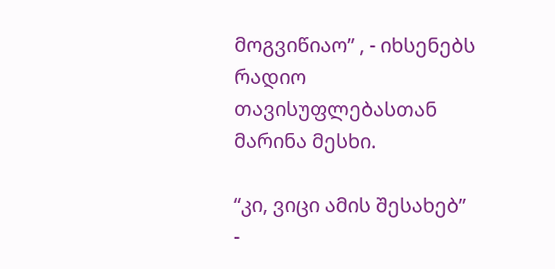მოგვიწიაო” , - იხსენებს რადიო თავისუფლებასთან მარინა მესხი.

“კი, ვიცი ამის შესახებ” -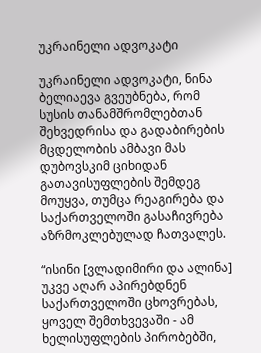უკრაინელი ადვოკატი

უკრაინელი ადვოკატი, ნინა ბელიაევა გვეუბნება, რომ სუსის თანამშრომლებთან შეხვედრისა და გადაბირების მცდელობის ამბავი მას დუბოვსკიმ ციხიდან გათავისუფლების შემდეგ მოუყვა, თუმცა რეაგირება და საქართველოში გასაჩივრება აზრმოკლებულად ჩათვალეს.

“ისინი [ვლადიმირი და ალინა] უკვე აღარ აპირებდნენ საქართველოში ცხოვრებას, ყოველ შემთხვევაში - ამ ხელისუფლების პირობებში,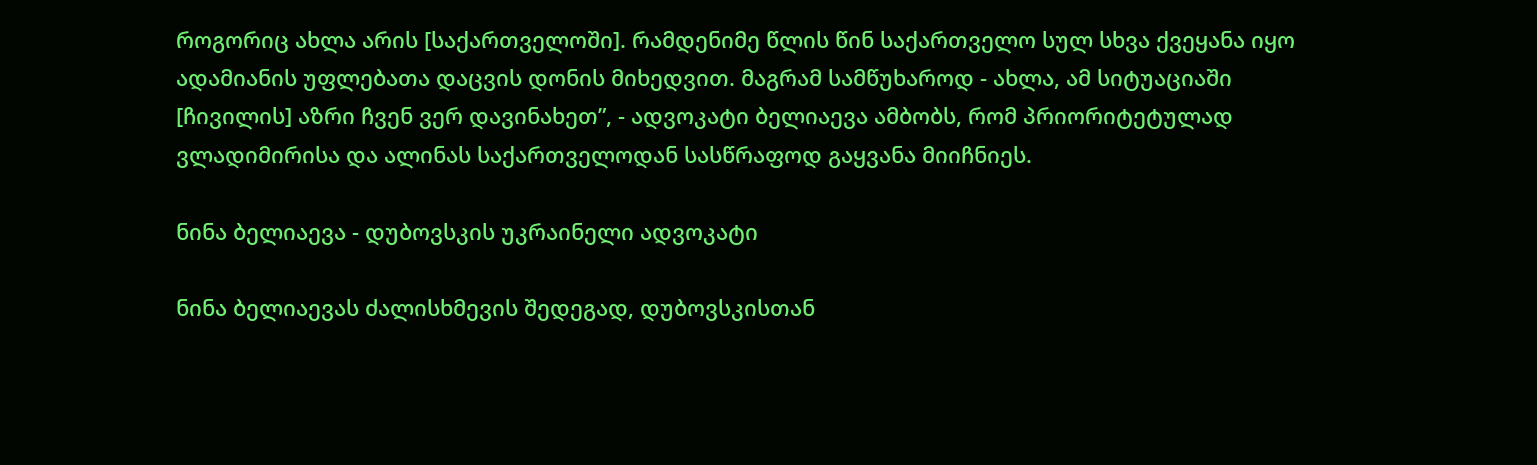როგორიც ახლა არის [საქართველოში]. რამდენიმე წლის წინ საქართველო სულ სხვა ქვეყანა იყო ადამიანის უფლებათა დაცვის დონის მიხედვით. მაგრამ სამწუხაროდ - ახლა, ამ სიტუაციაში [ჩივილის] აზრი ჩვენ ვერ დავინახეთ”, - ადვოკატი ბელიაევა ამბობს, რომ პრიორიტეტულად ვლადიმირისა და ალინას საქართველოდან სასწრაფოდ გაყვანა მიიჩნიეს.

ნინა ბელიაევა - დუბოვსკის უკრაინელი ადვოკატი

ნინა ბელიაევას ძალისხმევის შედეგად, დუბოვსკისთან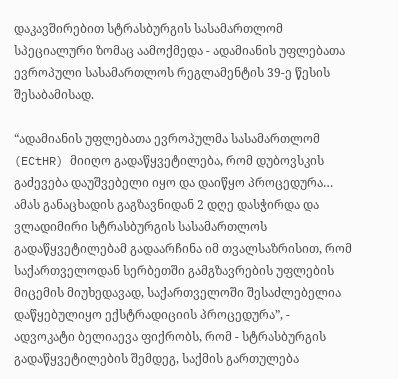დაკავშირებით სტრასბურგის სასამართლომ სპეციალური ზომაც აამოქმედა - ადამიანის უფლებათა ევროპული სასამართლოს რეგლამენტის 39-ე წესის შესაბამისად.

“ადამიანის უფლებათა ევროპულმა სასამართლომ (ECtHR) მიიღო გადაწყვეტილება, რომ დუბოვსკის გაძევება დაუშვებელი იყო და დაიწყო პროცედურა… ამას განაცხადის გაგზავნიდან 2 დღე დასჭირდა და ვლადიმირი სტრასბურგის სასამართლოს გადაწყვეტილებამ გადაარჩინა იმ თვალსაზრისით, რომ საქართველოდან სერბეთში გამგზავრების უფლების მიცემის მიუხედავად, საქართველოში შესაძლებელია დაწყებულიყო ექსტრადიციის პროცედურა”, - ადვოკატი ბელიაევა ფიქრობს, რომ - სტრასბურგის გადაწყვეტილების შემდეგ, საქმის გართულება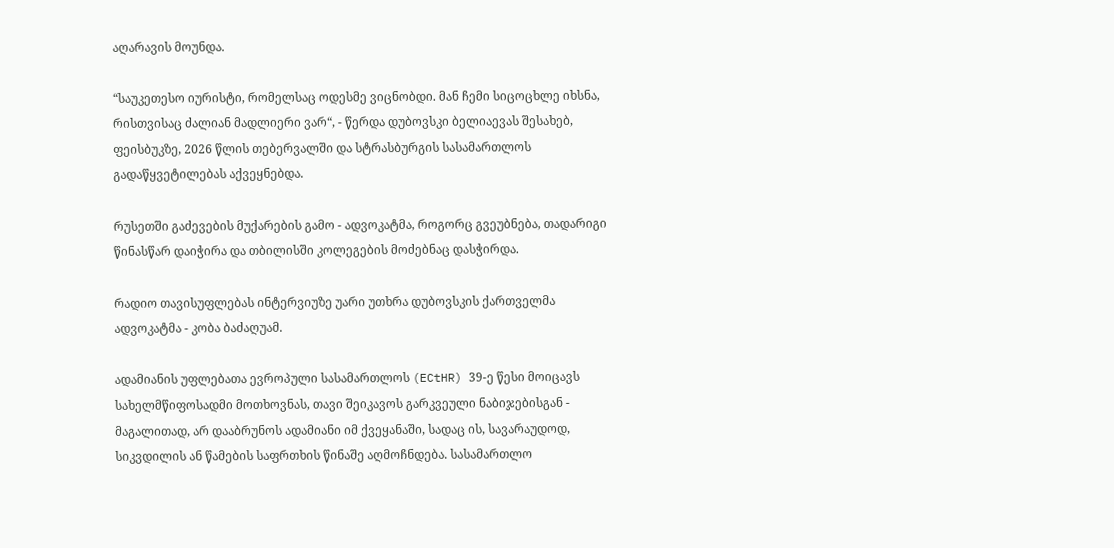აღარავის მოუნდა.

“საუკეთესო იურისტი, რომელსაც ოდესმე ვიცნობდი. მან ჩემი სიცოცხლე იხსნა, რისთვისაც ძალიან მადლიერი ვარ“, - წერდა დუბოვსკი ბელიაევას შესახებ, ფეისბუკზე, 2026 წლის თებერვალში და სტრასბურგის სასამართლოს გადაწყვეტილებას აქვეყნებდა.

რუსეთში გაძევების მუქარების გამო - ადვოკატმა, როგორც გვეუბნება, თადარიგი წინასწარ დაიჭირა და თბილისში კოლეგების მოძებნაც დასჭირდა.

რადიო თავისუფლებას ინტერვიუზე უარი უთხრა დუბოვსკის ქართველმა ადვოკატმა - კობა ბაძაღუამ.

ადამიანის უფლებათა ევროპული სასამართლოს (ECtHR) 39-ე წესი მოიცავს სახელმწიფოსადმი მოთხოვნას, თავი შეიკავოს გარკვეული ნაბიჯებისგან - მაგალითად, არ დააბრუნოს ადამიანი იმ ქვეყანაში, სადაც ის, სავარაუდოდ, სიკვდილის ან წამების საფრთხის წინაშე აღმოჩნდება. სასამართლო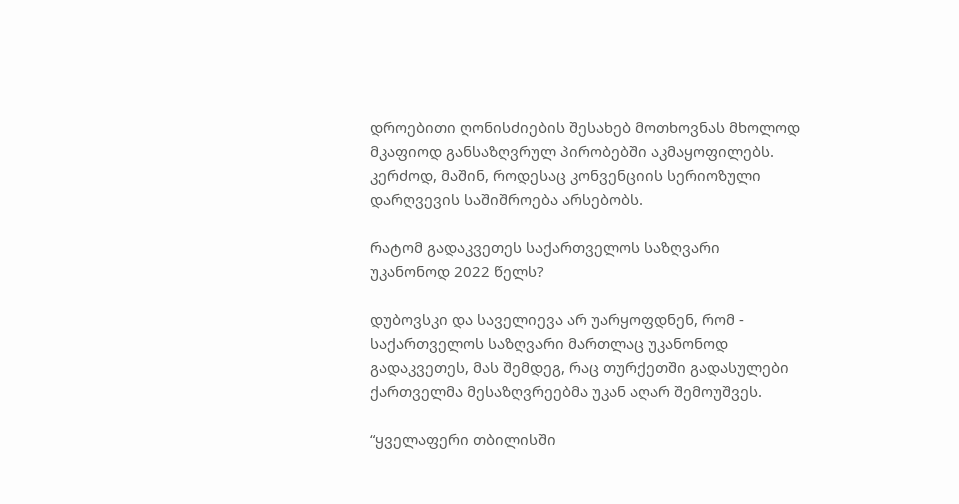დროებითი ღონისძიების შესახებ მოთხოვნას მხოლოდ მკაფიოდ განსაზღვრულ პირობებში აკმაყოფილებს. კერძოდ, მაშინ, როდესაც კონვენციის სერიოზული დარღვევის საშიშროება არსებობს.

რატომ გადაკვეთეს საქართველოს საზღვარი უკანონოდ 2022 წელს?

დუბოვსკი და საველიევა არ უარყოფდნენ, რომ - საქართველოს საზღვარი მართლაც უკანონოდ გადაკვეთეს, მას შემდეგ, რაც თურქეთში გადასულები ქართველმა მესაზღვრეებმა უკან აღარ შემოუშვეს.

“ყველაფერი თბილისში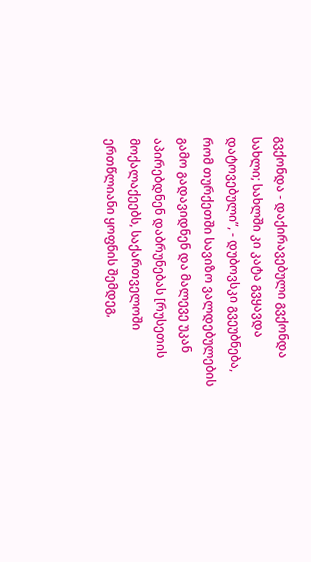გვქონდა - დაქირავებული გვქონდა სახლი; სახლში კი კატა გვყავდა დატოვებული”, - დუბოვსკი გვეუბნება, რომ თურქეთში სავიზო ვალდებულების გამო გადავიდნენ და მალევე უკან აპირებდნენ დაბრუნებას [რუსეთის მოქალაქეებს, საქართველოში ერთწლიანი ყოფნის შემდეგ,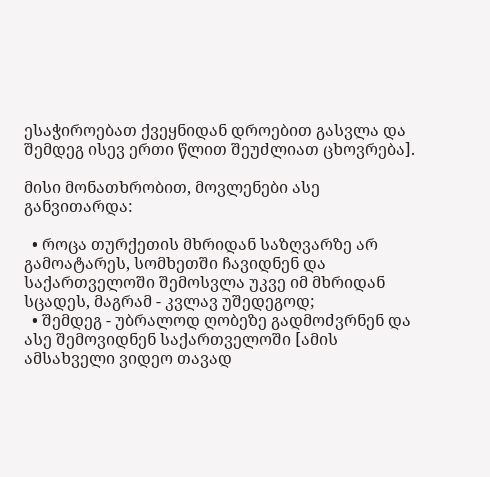ესაჭიროებათ ქვეყნიდან დროებით გასვლა და შემდეგ ისევ ერთი წლით შეუძლიათ ცხოვრება].

მისი მონათხრობით, მოვლენები ასე განვითარდა:

  • როცა თურქეთის მხრიდან საზღვარზე არ გამოატარეს, სომხეთში ჩავიდნენ და საქართველოში შემოსვლა უკვე იმ მხრიდან სცადეს, მაგრამ - კვლავ უშედეგოდ;
  • შემდეგ - უბრალოდ ღობეზე გადმოძვრნენ და ასე შემოვიდნენ საქართველოში [ამის ამსახველი ვიდეო თავად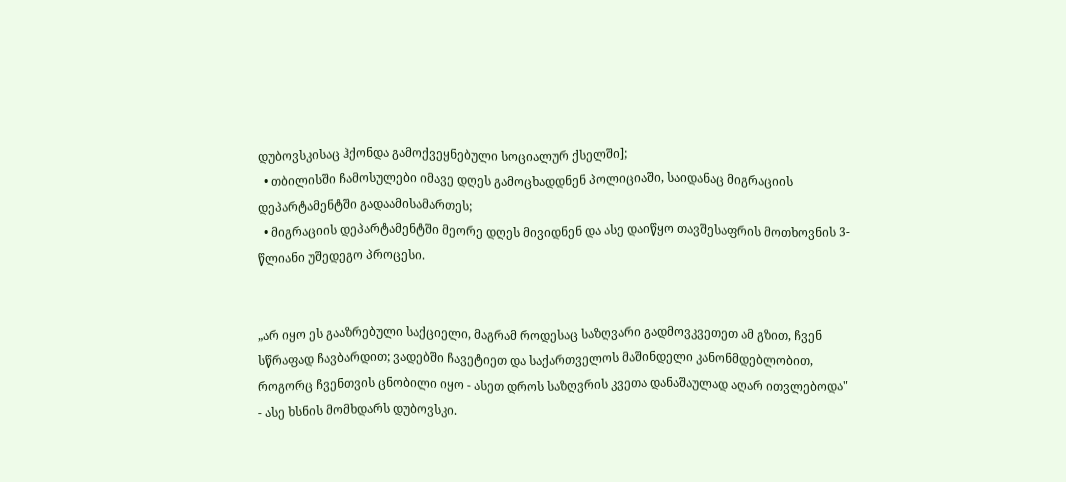დუბოვსკისაც ჰქონდა გამოქვეყნებული სოციალურ ქსელში];
  • თბილისში ჩამოსულები იმავე დღეს გამოცხადდნენ პოლიციაში, საიდანაც მიგრაციის დეპარტამენტში გადაამისამართეს;
  • მიგრაციის დეპარტამენტში მეორე დღეს მივიდნენ და ასე დაიწყო თავშესაფრის მოთხოვნის 3-წლიანი უშედეგო პროცესი.


„არ იყო ეს გააზრებული საქციელი, მაგრამ როდესაც საზღვარი გადმოვკვეთეთ ამ გზით, ჩვენ სწრაფად ჩავბარდით; ვადებში ჩავეტიეთ და საქართველოს მაშინდელი კანონმდებლობით, როგორც ჩვენთვის ცნობილი იყო - ასეთ დროს საზღვრის კვეთა დანაშაულად აღარ ითვლებოდა" - ასე ხსნის მომხდარს დუბოვსკი.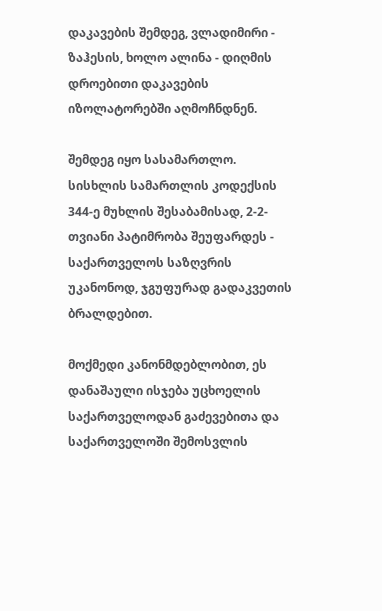დაკავების შემდეგ, ვლადიმირი - ზაჰესის, ხოლო ალინა - დიღმის დროებითი დაკავების იზოლატორებში აღმოჩნდნენ.

შემდეგ იყო სასამართლო. სისხლის სამართლის კოდექსის 344-ე მუხლის შესაბამისად, 2-2-თვიანი პატიმრობა შეუფარდეს - საქართველოს საზღვრის უკანონოდ, ჯგუფურად გადაკვეთის ბრალდებით.

მოქმედი კანონმდებლობით, ეს დანაშაული ისჯება უცხოელის საქართველოდან გაძევებითა და საქართველოში შემოსვლის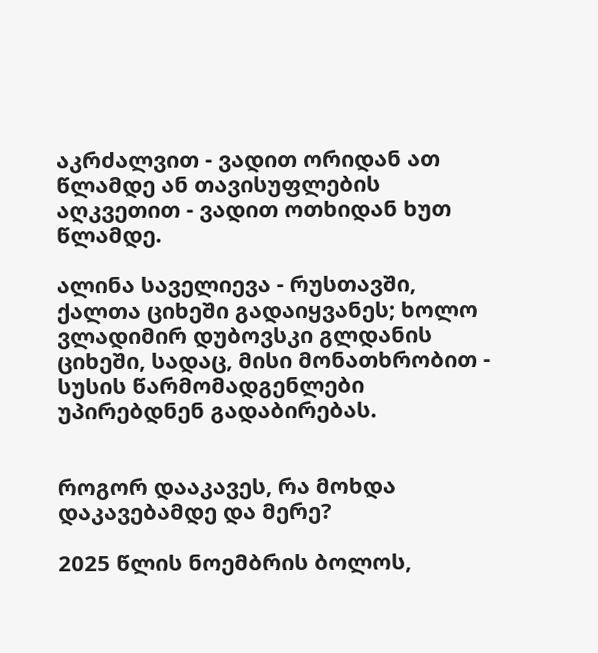აკრძალვით - ვადით ორიდან ათ წლამდე ან თავისუფლების აღკვეთით - ვადით ოთხიდან ხუთ წლამდე.

ალინა საველიევა - რუსთავში, ქალთა ციხეში გადაიყვანეს; ხოლო ვლადიმირ დუბოვსკი გლდანის ციხეში, სადაც, მისი მონათხრობით - სუსის წარმომადგენლები უპირებდნენ გადაბირებას.


როგორ დააკავეს, რა მოხდა დაკავებამდე და მერე?

2025 წლის ნოემბრის ბოლოს,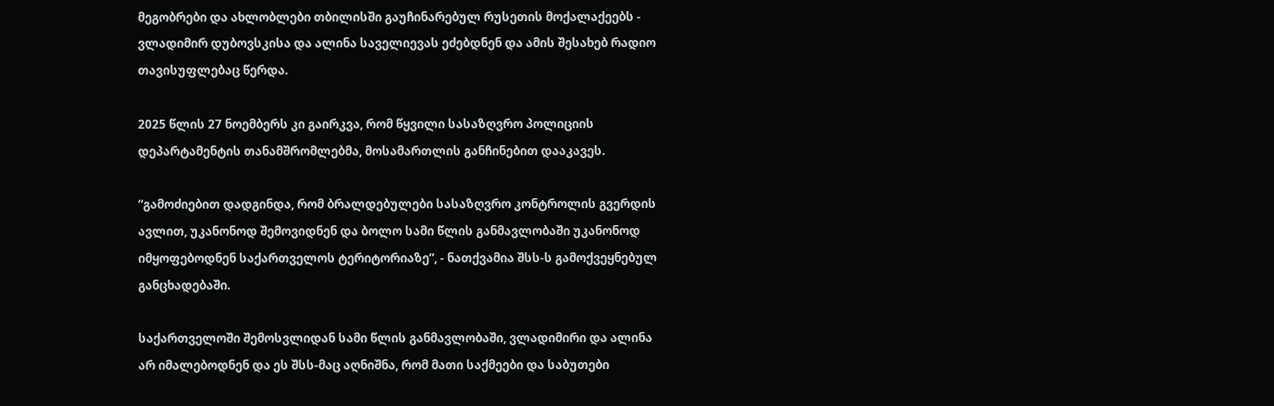მეგობრები და ახლობლები თბილისში გაუჩინარებულ რუსეთის მოქალაქეებს - ვლადიმირ დუბოვსკისა და ალინა საველიევას ეძებდნენ და ამის შესახებ რადიო თავისუფლებაც წერდა.

2025 წლის 27 ნოემბერს კი გაირკვა, რომ წყვილი სასაზღვრო პოლიციის დეპარტამენტის თანამშრომლებმა, მოსამართლის განჩინებით დააკავეს.

“გამოძიებით დადგინდა, რომ ბრალდებულები სასაზღვრო კონტროლის გვერდის ავლით, უკანონოდ შემოვიდნენ და ბოლო სამი წლის განმავლობაში უკანონოდ იმყოფებოდნენ საქართველოს ტერიტორიაზე”, - ნათქვამია შსს-ს გამოქვეყნებულ განცხადებაში.

საქართველოში შემოსვლიდან სამი წლის განმავლობაში, ვლადიმირი და ალინა არ იმალებოდნენ და ეს შსს-მაც აღნიშნა, რომ მათი საქმეები და საბუთები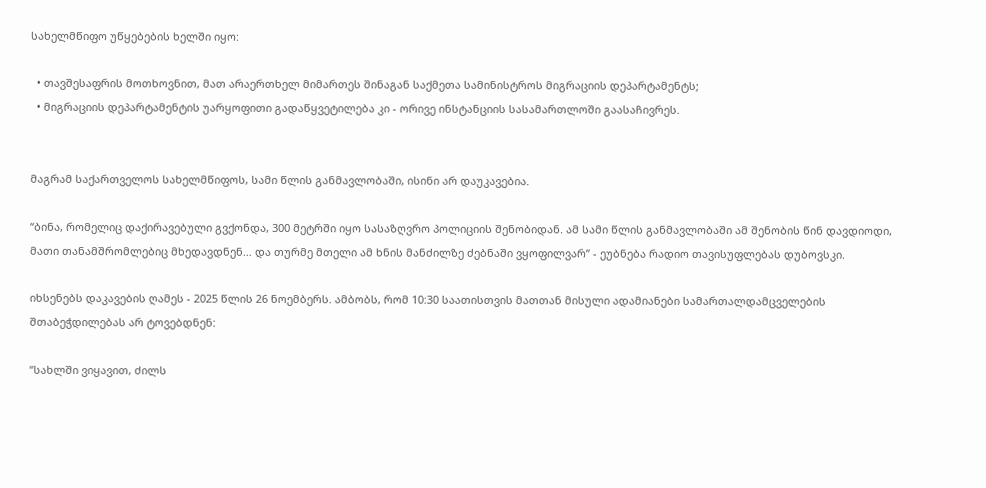სახელმწიფო უწყებების ხელში იყო:

  • თავშესაფრის მოთხოვნით, მათ არაერთხელ მიმართეს შინაგან საქმეთა სამინისტროს მიგრაციის დეპარტამენტს;
  • მიგრაციის დეპარტამენტის უარყოფითი გადაწყვეტილება კი - ორივე ინსტანციის სასამართლოში გაასაჩივრეს.


მაგრამ საქართველოს სახელმწიფოს, სამი წლის განმავლობაში, ისინი არ დაუკავებია.

“ბინა, რომელიც დაქირავებული გვქონდა, 300 მეტრში იყო სასაზღვრო პოლიციის შენობიდან. ამ სამი წლის განმავლობაში ამ შენობის წინ დავდიოდი, მათი თანამშრომლებიც მხედავდნენ… და თურმე მთელი ამ ხნის მანძილზე ძებნაში ვყოფილვარ” - ეუბნება რადიო თავისუფლებას დუბოვსკი.

იხსენებს დაკავების ღამეს - 2025 წლის 26 ნოემბერს. ამბობს, რომ 10:30 საათისთვის მათთან მისული ადამიანები სამართალდამცველების შთაბეჭდილებას არ ტოვებდნენ:

“სახლში ვიყავით, ძილს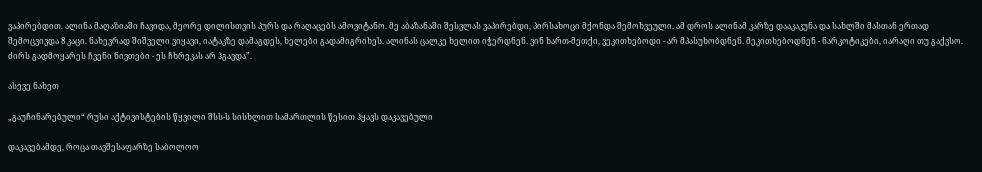ვაპირებდით. ალინა მაღაზიაში ჩავიდა, მეორე დილისთვის პურს და რაღაცებს ამოვიტანო. მე აბაზანაში შესვლას ვაპირებდი, პირსახოცი მქონდა შემოხვეული. ამ დროს ალინამ კარზე დააკაკუნა და სახლში მასთან ერთად შემოცვივდა 8 კაცი. ნახევრად შიშველი ვიყავი, იატაკზე დამაგდეს, ხელები გადამიგრიხეს. ალინას ცალკე ხელით იჭერდნენ. ვინ ხართ-მეთქი, ვეკითხებოდი - არ მპასუხობდნენ. მეკითხებოდნენ - ნარკოტიკები, იარაღი თუ გაქვსო. ძირს გადმოყარეს ჩვენი ნივთები - ეს ჩხრეკას არ ჰგავდა”.

ასევე ნახეთ

„გაუჩინარებული“ რუსი აქტივისტების წყვილი შსს-ს სისხლით სამართლის წესით ჰყავს დაკავებული

დაკავებამდე, როცა თავშესაფარზე საბოლოო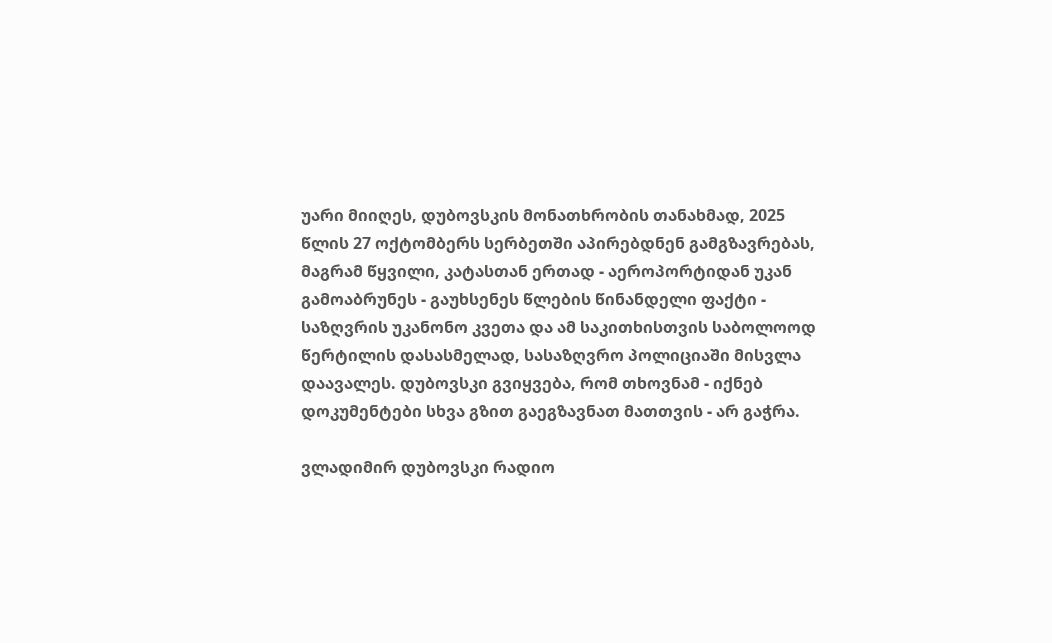უარი მიიღეს, დუბოვსკის მონათხრობის თანახმად, 2025 წლის 27 ოქტომბერს სერბეთში აპირებდნენ გამგზავრებას, მაგრამ წყვილი, კატასთან ერთად - აეროპორტიდან უკან გამოაბრუნეს - გაუხსენეს წლების წინანდელი ფაქტი - საზღვრის უკანონო კვეთა და ამ საკითხისთვის საბოლოოდ წერტილის დასასმელად, სასაზღვრო პოლიციაში მისვლა დაავალეს. დუბოვსკი გვიყვება, რომ თხოვნამ - იქნებ დოკუმენტები სხვა გზით გაეგზავნათ მათთვის - არ გაჭრა.

ვლადიმირ დუბოვსკი რადიო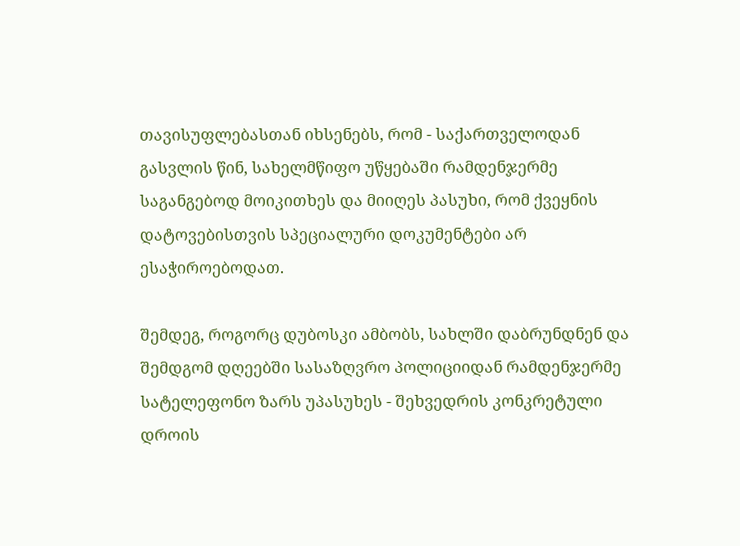თავისუფლებასთან იხსენებს, რომ - საქართველოდან გასვლის წინ, სახელმწიფო უწყებაში რამდენჯერმე საგანგებოდ მოიკითხეს და მიიღეს პასუხი, რომ ქვეყნის დატოვებისთვის სპეციალური დოკუმენტები არ ესაჭიროებოდათ.

შემდეგ, როგორც დუბოსკი ამბობს, სახლში დაბრუნდნენ და შემდგომ დღეებში სასაზღვრო პოლიციიდან რამდენჯერმე სატელეფონო ზარს უპასუხეს - შეხვედრის კონკრეტული დროის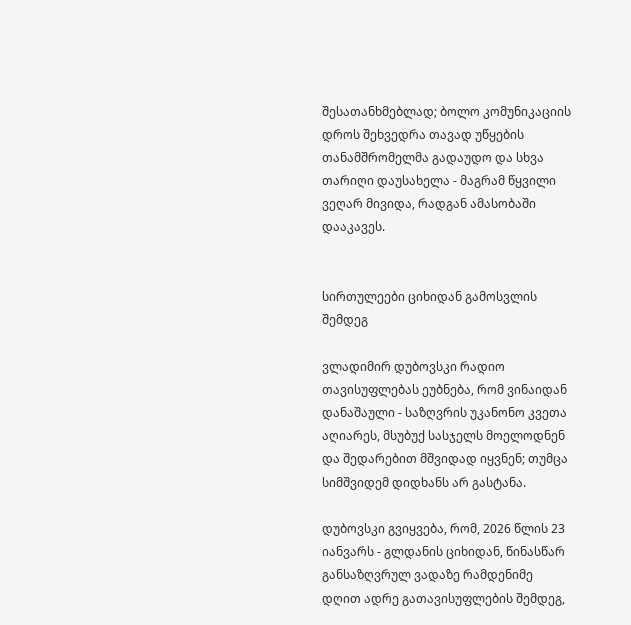შესათანხმებლად; ბოლო კომუნიკაციის დროს შეხვედრა თავად უწყების თანამშრომელმა გადაუდო და სხვა თარიღი დაუსახელა - მაგრამ წყვილი ვეღარ მივიდა, რადგან ამასობაში დააკავეს.


სირთულეები ციხიდან გამოსვლის შემდეგ

ვლადიმირ დუბოვსკი რადიო თავისუფლებას ეუბნება, რომ ვინაიდან დანაშაული - საზღვრის უკანონო კვეთა აღიარეს, მსუბუქ სასჯელს მოელოდნენ და შედარებით მშვიდად იყვნენ; თუმცა სიმშვიდემ დიდხანს არ გასტანა.

დუბოვსკი გვიყვება, რომ, 2026 წლის 23 იანვარს - გლდანის ციხიდან, წინასწარ განსაზღვრულ ვადაზე რამდენიმე დღით ადრე გათავისუფლების შემდეგ,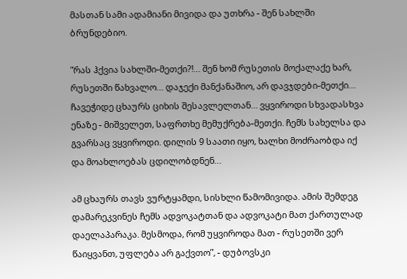მასთან სამი ადამიანი მივიდა და უთხრა - შენ სახლში ბრუნდებიო.

“რას ჰქვია სახლში-მეთქი?!… შენ ხომ რუსეთის მოქალაქე ხარ, რუსეთში წახვალო… დაჯექი მანქანაშიო, არ დავჯდები-მეთქი… ჩავეჭიდე ცხაურს ციხის შესავლელთან… ვყვიროდი სხვადასხვა ენაზე - მიშველეთ, საფრთხე მემუქრება-მეთქი. ჩემს სახელსა და გვარსაც ვყვიროდი. დილის 9 საათი იყო, ხალხი მოძრაობდა იქ და მოახლოებას ცდილობდნენ…

ამ ცხაურს თავს ვურტყამდი, სისხლი წამომივიდა. ამის შემდეგ დამარეკვინეს ჩემს ადვოკატთან და ადვოკატი მათ ქართულად დაელაპარაკა. მესმოდა, რომ უყვიროდა მათ - რუსეთში ვერ წაიყვანთ, უფლება არ გაქვთო”, - დუბოვსკი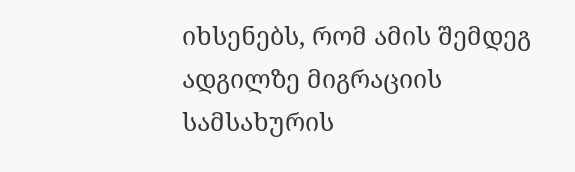იხსენებს, რომ ამის შემდეგ ადგილზე მიგრაციის სამსახურის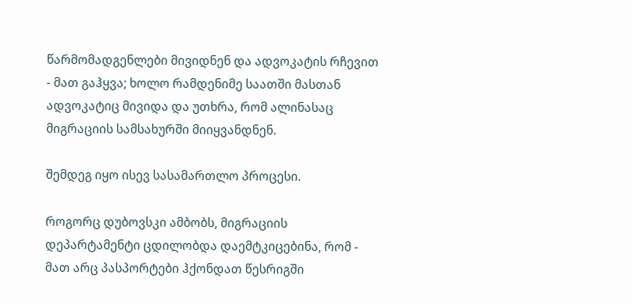წარმომადგენლები მივიდნენ და ადვოკატის რჩევით - მათ გაჰყვა; ხოლო რამდენიმე საათში მასთან ადვოკატიც მივიდა და უთხრა, რომ ალინასაც მიგრაციის სამსახურში მიიყვანდნენ.

შემდეგ იყო ისევ სასამართლო პროცესი.

როგორც დუბოვსკი ამბობს, მიგრაციის დეპარტამენტი ცდილობდა დაემტკიცებინა, რომ - მათ არც პასპორტები ჰქონდათ წესრიგში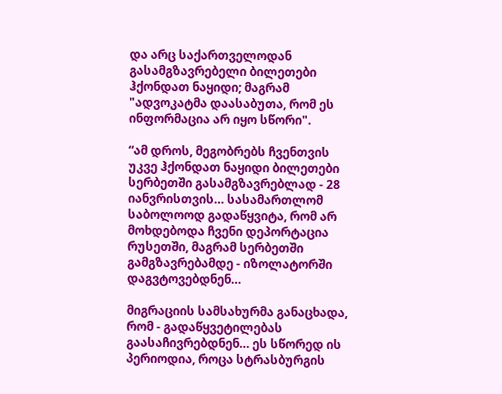და არც საქართველოდან გასამგზავრებელი ბილეთები ჰქონდათ ნაყიდი; მაგრამ "ადვოკატმა დაასაბუთა, რომ ეს ინფორმაცია არ იყო სწორი".

“ამ დროს, მეგობრებს ჩვენთვის უკვე ჰქონდათ ნაყიდი ბილეთები სერბეთში გასამგზავრებლად - 28 იანვრისთვის… სასამართლომ საბოლოოდ გადაწყვიტა, რომ არ მოხდებოდა ჩვენი დეპორტაცია რუსეთში, მაგრამ სერბეთში გამგზავრებამდე - იზოლატორში დაგვტოვებდნენ…

მიგრაციის სამსახურმა განაცხადა, რომ - გადაწყვეტილებას გაასაჩივრებდნენ… ეს სწორედ ის პერიოდია, როცა სტრასბურგის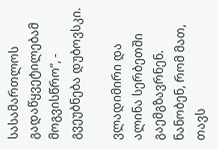სასამართლოს გადაწყვეტილებამ მოგვისწრო”, - გვეუბნება დუბოვსკი.

ვლადიმირი და ალინა სერბეთში გაემგზავრნენ. ნანობენ, რომ მათ, თავს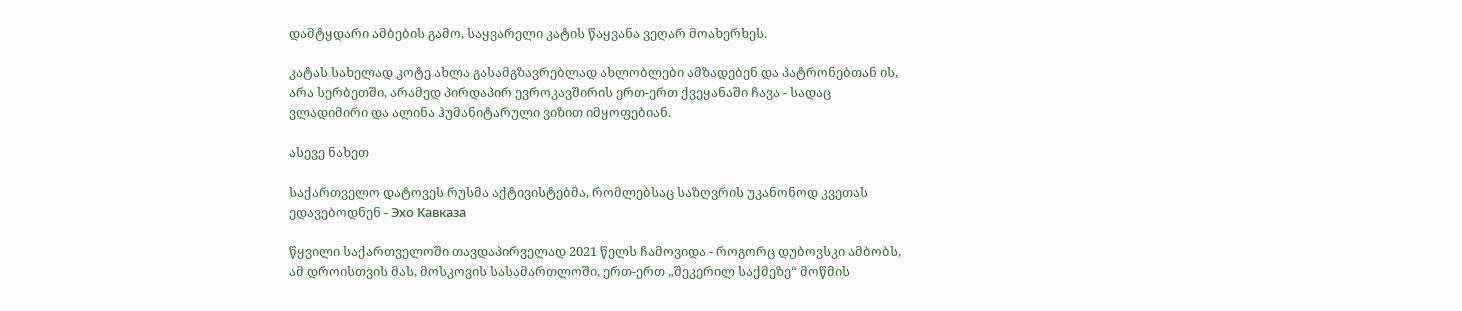დამტყდარი ამბების გამო, საყვარელი კატის წაყვანა ვეღარ მოახერხეს.

კატას სახელად კოტე ახლა გასამგზავრებლად ახლობლები ამზადებენ და პატრონებთან ის, არა სერბეთში, არამედ პირდაპირ ევროკავშირის ერთ-ერთ ქვეყანაში ჩავა - სადაც ვლადიმირი და ალინა ჰუმანიტარული ვიზით იმყოფებიან.

ასევე ნახეთ

საქართველო დატოვეს რუსმა აქტივისტებმა, რომლებსაც საზღვრის უკანონოდ კვეთას ედავებოდნენ - Эхо Кавказа

წყვილი საქართველოში თავდაპირველად 2021 წელს ჩამოვიდა - როგორც დუბოვსკი ამბობს, ამ დროისთვის მას, მოსკოვის სასამართლოში, ერთ-ერთ „შეკერილ საქმეზე“ მოწმის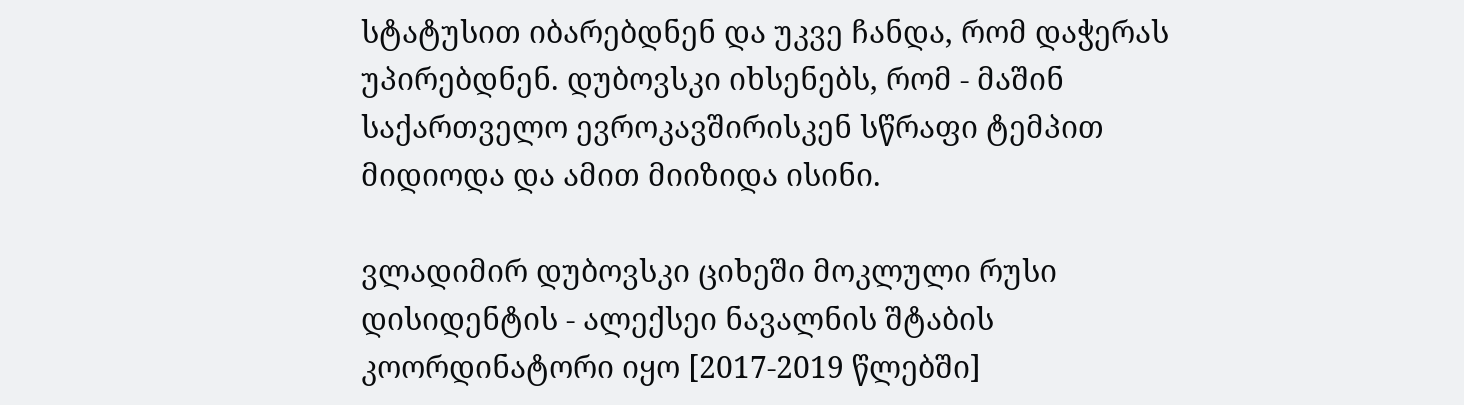სტატუსით იბარებდნენ და უკვე ჩანდა, რომ დაჭერას უპირებდნენ. დუბოვსკი იხსენებს, რომ - მაშინ საქართველო ევროკავშირისკენ სწრაფი ტემპით მიდიოდა და ამით მიიზიდა ისინი.

ვლადიმირ დუბოვსკი ციხეში მოკლული რუსი დისიდენტის - ალექსეი ნავალნის შტაბის კოორდინატორი იყო [2017-2019 წლებში]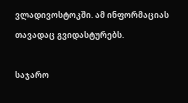ვლადივოსტოკში. ამ ინფორმაციას თავადაც გვიდასტურებს.

საჯარო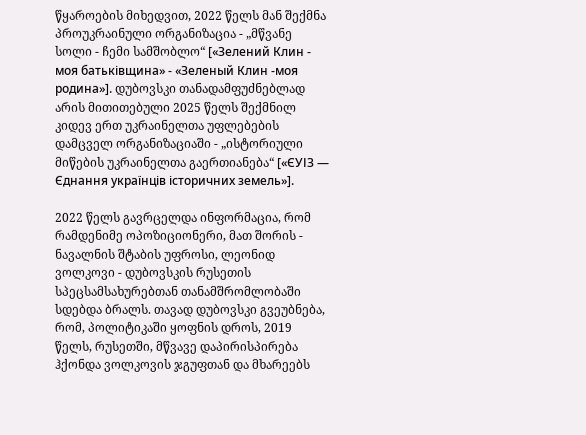წყაროების მიხედვით, 2022 წელს მან შექმნა პროუკრაინული ორგანიზაცია - „მწვანე სოლი - ჩემი სამშობლო“ [«Зелений Клин - моя батьківщина» - «Зеленый Клин -моя родина»]. დუბოვსკი თანადამფუძნებლად არის მითითებული 2025 წელს შექმნილ კიდევ ერთ უკრაინელთა უფლებების დამცველ ორგანიზაციაში - „ისტორიული მიწების უკრაინელთა გაერთიანება“ [«ЄУІЗ — Єднання українців історичних земель»].

2022 წელს გავრცელდა ინფორმაცია, რომ რამდენიმე ოპოზიციონერი, მათ შორის - ნავალნის შტაბის უფროსი, ლეონიდ ვოლკოვი - დუბოვსკის რუსეთის სპეცსამსახურებთან თანამშრომლობაში სდებდა ბრალს. თავად დუბოვსკი გვეუბნება, რომ, პოლიტიკაში ყოფნის დროს, 2019 წელს, რუსეთში, მწვავე დაპირისპირება ჰქონდა ვოლკოვის ჯგუფთან და მხარეებს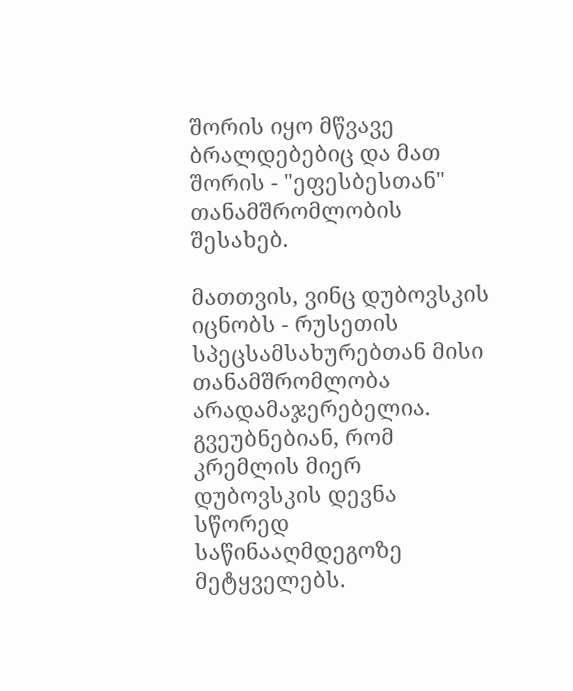შორის იყო მწვავე ბრალდებებიც და მათ შორის - "ეფესბესთან" თანამშრომლობის შესახებ.

მათთვის, ვინც დუბოვსკის იცნობს - რუსეთის სპეცსამსახურებთან მისი თანამშრომლობა არადამაჯერებელია. გვეუბნებიან, რომ კრემლის მიერ დუბოვსკის დევნა სწორედ საწინააღმდეგოზე მეტყველებს.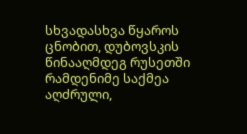სხვადასხვა წყაროს ცნობით, დუბოვსკის წინააღმდეგ რუსეთში რამდენიმე საქმეა აღძრული,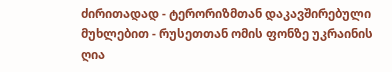ძირითადად - ტერორიზმთან დაკავშირებული მუხლებით - რუსეთთან ომის ფონზე უკრაინის ღია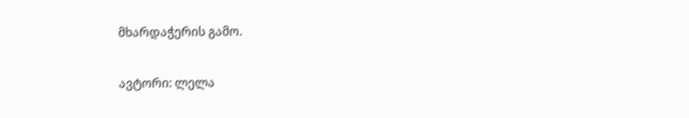მხარდაჭერის გამო.

ავტორი: ლელა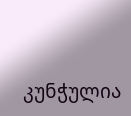კუნჭულია